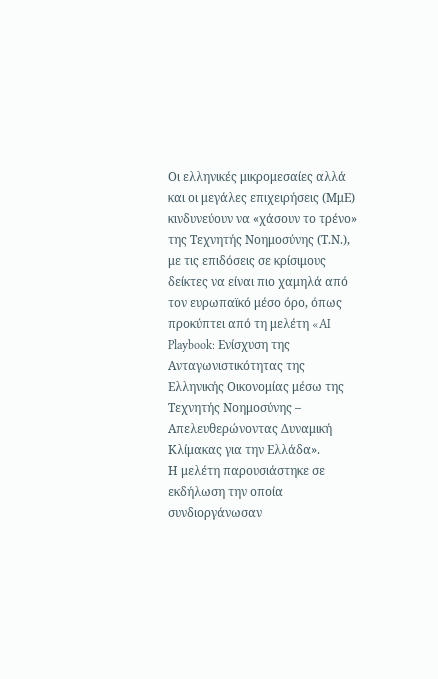Οι ελληνικές μικρομεσαίες αλλά και οι μεγάλες επιχειρήσεις (ΜμΕ) κινδυνεύουν να «χάσουν το τρένο» της Τεχνητής Νοημοσύνης (Τ.Ν.), με τις επιδόσεις σε κρίσιμους δείκτες να είναι πιο χαμηλά από τον ευρωπαϊκό μέσο όρο, όπως προκύπτει από τη μελέτη «AI Playbook: Ενίσχυση της Ανταγωνιστικότητας της Ελληνικής Οικονομίας μέσω της Τεχνητής Νοημοσύνης – Απελευθερώνοντας Δυναμική Κλίμακας για την Ελλάδα».
Η μελέτη παρουσιάστηκε σε εκδήλωση την οποία συνδιοργάνωσαν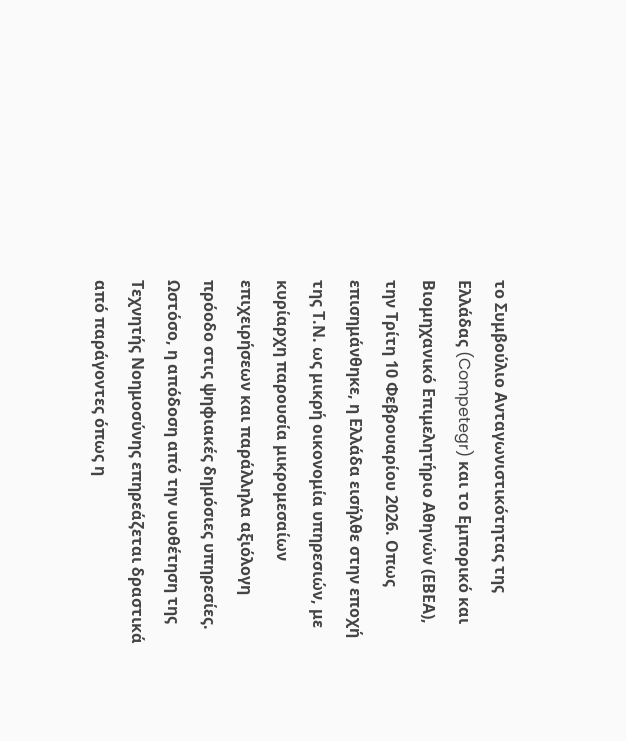το Συμβούλιο Ανταγωνιστικότητας της Ελλάδας (Competegr) και το Εμπορικό και Βιομηχανικό Επιμελητήριο Αθηνών (ΕΒΕΑ), την Τρίτη 10 Φεβρουαρίου 2026. Οπως επισημάνθηκε, η Ελλάδα εισήλθε στην εποχή της Τ.Ν. ως μικρή οικονομία υπηρεσιών, με κυρίαρχη παρουσία μικρομεσαίων επιχειρήσεων και παράλληλα αξιόλογη πρόοδο στις ψηφιακές δημόσιες υπηρεσίες. Ωστόσο, η απόδοση από την υιοθέτηση της Τεχνητής Νοημοσύνης επηρεάζεται δραστικά από παράγοντες όπως η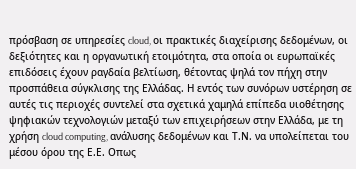πρόσβαση σε υπηρεσίες cloud, οι πρακτικές διαχείρισης δεδομένων, οι δεξιότητες και η οργανωτική ετοιμότητα, στα οποία οι ευρωπαϊκές επιδόσεις έχουν ραγδαία βελτίωση, θέτοντας ψηλά τον πήχη στην προσπάθεια σύγκλισης της Ελλάδας. Η εντός των συνόρων υστέρηση σε αυτές τις περιοχές συντελεί στα σχετικά χαμηλά επίπεδα υιοθέτησης ψηφιακών τεχνολογιών μεταξύ των επιχειρήσεων στην Ελλάδα, με τη χρήση cloud computing, ανάλυσης δεδομένων και Τ.Ν. να υπολείπεται του μέσου όρου της Ε.Ε. Οπως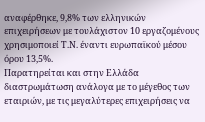αναφέρθηκε, 9,8% των ελληνικών επιχειρήσεων με τουλάχιστον 10 εργαζομένους χρησιμοποιεί Τ.Ν. έναντι ευρωπαϊκού μέσου όρου 13,5%.
Παρατηρείται και στην Ελλάδα διαστρωμάτωση ανάλογα με το μέγεθος των εταιριών, με τις μεγαλύτερες επιχειρήσεις να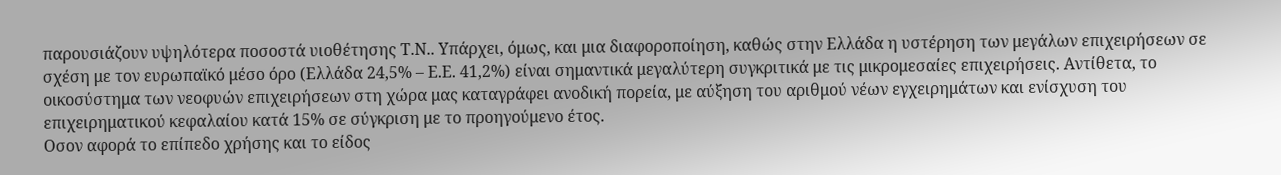παρουσιάζουν υψηλότερα ποσοστά υιοθέτησης Τ.Ν.. Υπάρχει, όμως, και μια διαφοροποίηση, καθώς στην Ελλάδα η υστέρηση των μεγάλων επιχειρήσεων σε σχέση με τον ευρωπαϊκό μέσο όρο (Ελλάδα 24,5% – Ε.Ε. 41,2%) είναι σημαντικά μεγαλύτερη συγκριτικά με τις μικρομεσαίες επιχειρήσεις. Αντίθετα, το οικοσύστημα των νεοφυών επιχειρήσεων στη χώρα μας καταγράφει ανοδική πορεία, με αύξηση του αριθμού νέων εγχειρημάτων και ενίσχυση του επιχειρηματικού κεφαλαίου κατά 15% σε σύγκριση με το προηγούμενο έτος.
Οσον αφορά το επίπεδο χρήσης και το είδος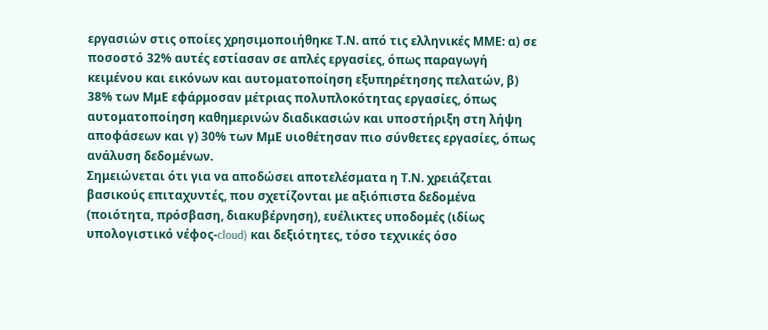εργασιών στις οποίες χρησιμοποιήθηκε Τ.Ν. από τις ελληνικές ΜΜΕ: α) σε ποσοστό 32% αυτές εστίασαν σε απλές εργασίες, όπως παραγωγή κειμένου και εικόνων και αυτοματοποίηση εξυπηρέτησης πελατών, β) 38% των ΜμΕ εφάρμοσαν μέτριας πολυπλοκότητας εργασίες, όπως αυτοματοποίηση καθημερινών διαδικασιών και υποστήριξη στη λήψη αποφάσεων και γ) 30% των ΜμΕ υιοθέτησαν πιο σύνθετες εργασίες, όπως ανάλυση δεδομένων.
Σημειώνεται ότι για να αποδώσει αποτελέσματα η Τ.Ν. χρειάζεται βασικούς επιταχυντές, που σχετίζονται με αξιόπιστα δεδομένα (ποιότητα, πρόσβαση, διακυβέρνηση), ευέλικτες υποδομές (ιδίως υπολογιστικό νέφος-cloud) και δεξιότητες, τόσο τεχνικές όσο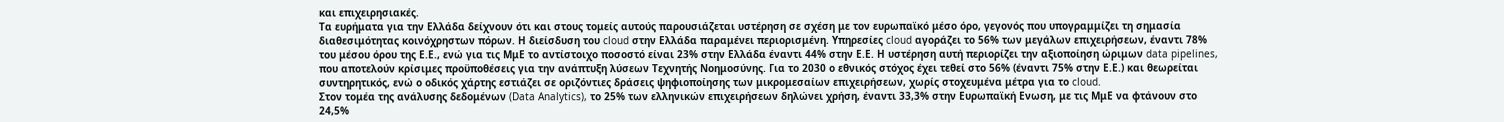και επιχειρησιακές.
Τα ευρήματα για την Ελλάδα δείχνουν ότι και στους τομείς αυτούς παρουσιάζεται υστέρηση σε σχέση με τον ευρωπαϊκό μέσο όρο, γεγονός που υπογραμμίζει τη σημασία διαθεσιμότητας κοινόχρηστων πόρων. Η διείσδυση του cloud στην Ελλάδα παραμένει περιορισμένη. Υπηρεσίες cloud αγοράζει το 56% των μεγάλων επιχειρήσεων, έναντι 78% του μέσου όρου της Ε.Ε., ενώ για τις ΜμΕ το αντίστοιχο ποσοστό είναι 23% στην Ελλάδα έναντι 44% στην Ε.Ε. Η υστέρηση αυτή περιορίζει την αξιοποίηση ώριμων data pipelines, που αποτελούν κρίσιμες προϋποθέσεις για την ανάπτυξη λύσεων Τεχνητής Νοημοσύνης. Για το 2030 ο εθνικός στόχος έχει τεθεί στο 56% (έναντι 75% στην Ε.Ε.) και θεωρείται συντηρητικός, ενώ ο οδικός χάρτης εστιάζει σε οριζόντιες δράσεις ψηφιοποίησης των μικρομεσαίων επιχειρήσεων, χωρίς στοχευμένα μέτρα για το cloud.
Στον τομέα της ανάλυσης δεδομένων (Data Analytics), το 25% των ελληνικών επιχειρήσεων δηλώνει χρήση, έναντι 33,3% στην Ευρωπαϊκή Ενωση, με τις ΜμΕ να φτάνουν στο 24,5%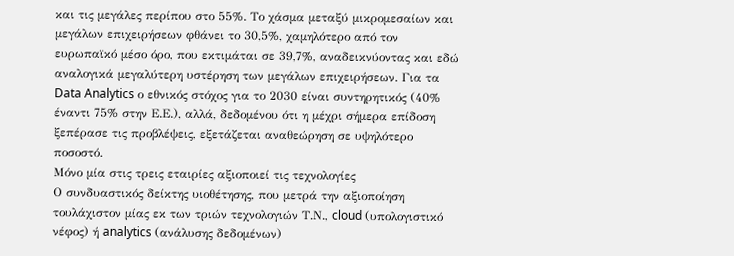και τις μεγάλες περίπου στο 55%. Το χάσμα μεταξύ μικρομεσαίων και μεγάλων επιχειρήσεων φθάνει το 30,5%, χαμηλότερο από τον ευρωπαϊκό μέσο όρο, που εκτιμάται σε 39,7%, αναδεικνύοντας και εδώ αναλογικά μεγαλύτερη υστέρηση των μεγάλων επιχειρήσεων. Για τα Data Analytics ο εθνικός στόχος για το 2030 είναι συντηρητικός (40% έναντι 75% στην Ε.Ε.), αλλά, δεδομένου ότι η μέχρι σήμερα επίδοση ξεπέρασε τις προβλέψεις, εξετάζεται αναθεώρηση σε υψηλότερο ποσοστό.
Μόνο μία στις τρεις εταιρίες αξιοποιεί τις τεχνολογίες
Ο συνδυαστικός δείκτης υιοθέτησης, που μετρά την αξιοποίηση τουλάχιστον μίας εκ των τριών τεχνολογιών Τ.Ν., cloud (υπολογιστικό νέφος) ή analytics (ανάλυσης δεδομένων)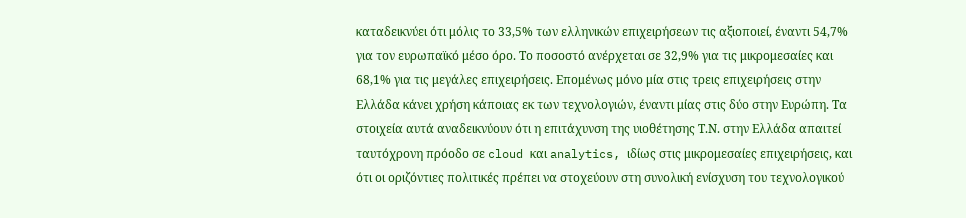καταδεικνύει ότι μόλις το 33,5% των ελληνικών επιχειρήσεων τις αξιοποιεί, έναντι 54,7% για τον ευρωπαϊκό μέσο όρο. Το ποσοστό ανέρχεται σε 32,9% για τις μικρομεσαίες και 68,1% για τις μεγάλες επιχειρήσεις. Επομένως μόνο μία στις τρεις επιχειρήσεις στην Ελλάδα κάνει χρήση κάποιας εκ των τεχνολογιών, έναντι μίας στις δύο στην Ευρώπη. Τα στοιχεία αυτά αναδεικνύουν ότι η επιτάχυνση της υιοθέτησης Τ.Ν. στην Ελλάδα απαιτεί ταυτόχρονη πρόοδο σε cloud και analytics, ιδίως στις μικρομεσαίες επιχειρήσεις, και ότι οι οριζόντιες πολιτικές πρέπει να στοχεύουν στη συνολική ενίσχυση του τεχνολογικού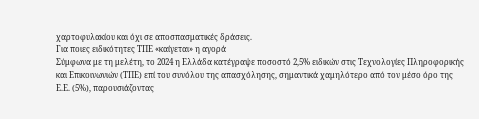χαρτοφυλακίου και όχι σε αποσπασματικές δράσεις.
Για ποιες ειδικότητες ΤΠΕ «καίγεται» η αγορά
Σύμφωνα με τη μελέτη, το 2024 η Ελλάδα κατέγραψε ποσοστό 2,5% ειδικών στις Τεχνολογίες Πληροφορικής και Επικοινωνιών (ΤΠΕ) επί του συνόλου της απασχόλησης, σημαντικά χαμηλότερο από τον μέσο όρο της Ε.Ε. (5%), παρουσιάζοντας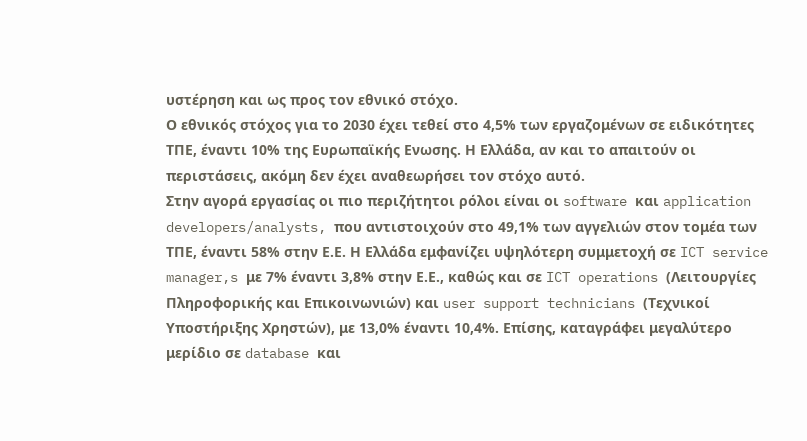υστέρηση και ως προς τον εθνικό στόχο.
Ο εθνικός στόχος για το 2030 έχει τεθεί στο 4,5% των εργαζομένων σε ειδικότητες ΤΠΕ, έναντι 10% της Ευρωπαϊκής Ενωσης. Η Ελλάδα, αν και το απαιτούν οι περιστάσεις, ακόμη δεν έχει αναθεωρήσει τον στόχο αυτό.
Στην αγορά εργασίας οι πιο περιζήτητοι ρόλοι είναι οι software και application developers/analysts, που αντιστοιχούν στο 49,1% των αγγελιών στον τομέα των ΤΠΕ, έναντι 58% στην Ε.Ε. Η Ελλάδα εμφανίζει υψηλότερη συμμετοχή σε ICT service manager,s με 7% έναντι 3,8% στην Ε.Ε., καθώς και σε ICT operations (Λειτουργίες Πληροφορικής και Επικοινωνιών) και user support technicians (Τεχνικοί Υποστήριξης Χρηστών), με 13,0% έναντι 10,4%. Επίσης, καταγράφει μεγαλύτερο μερίδιο σε database και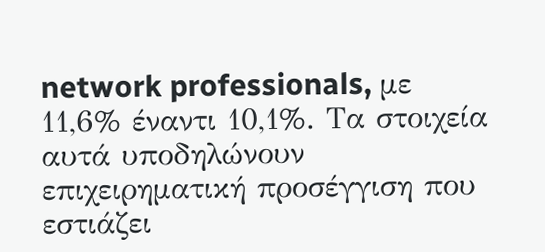network professionals, με 11,6% έναντι 10,1%. Τα στοιχεία αυτά υποδηλώνουν επιχειρηματική προσέγγιση που εστιάζει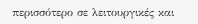περισσότερο σε λειτουργικές και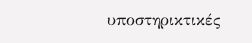υποστηρικτικές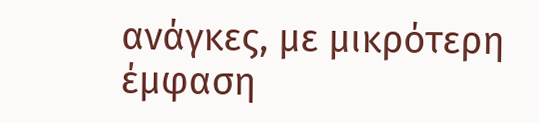ανάγκες, με μικρότερη έμφαση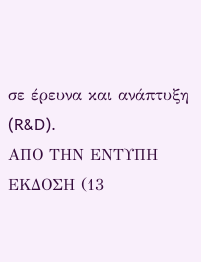σε έρευνα και ανάπτυξη (R&D).
ΑΠΟ ΤΗΝ ΕΝΤΥΠΗ ΕΚΔΟΣΗ (13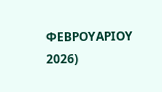ΦΕΒΡΟΥΑΡΙΟΥ 2026)